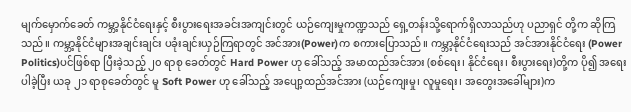မျက်မှောက်ခေတ် ကမ္ဘာ့နိုင်ငံရေးနှင့် စီးပွားရေးအခင်းအကျင်းတွင် ယဉ်ကျေးမှုကဏ္ဍသည် ရှေ့တန်းသို့ရောက်ရှိလာသည်ဟု ပညာရှင် တို့က ဆိုကြသည်။ ကမ္ဘာ့နိုင်ငံများအချင်းချင်း ပခုံးချင်းယှဉ်ကြရာတွင် အင်အား(Power)က စကားပြောသည်။ ကမ္ဘာ့နိုင်ငံရေးသည် အင်အားနိုင်ငံရေး (Power Politics)ပင်ဖြစ်ရာ ပြီးခဲ့သည့် ၂၀ ရာစု ခေတ်တွင် Hard Power ဟု ခေါ်သည့် အမာထည်အင်အား (စစ်ရေး၊ နိုင်ငံရေး၊ စီးပွားရေး)တို့က ပို၍ အရေးပါခဲ့ပြီး ယခု ၂၁ ရာစုခေတ်တွင် မူ Soft Power ဟု ခေါ်သည့် အပျော့ထည်အင်အား (ယဉ်ကျေးမှု၊ လူမှုရေး၊ အတွေးအခေါ်များ)က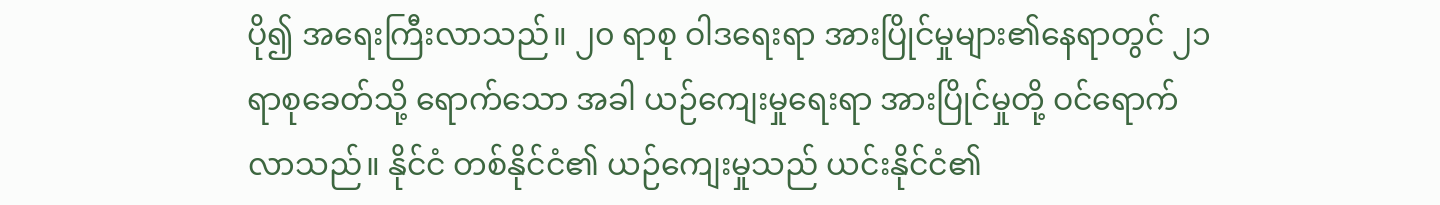ပို၍ အရေးကြီးလာသည်။ ၂၀ ရာစု ဝါဒရေးရာ အားပြိုင်မှုများ၏နေရာတွင် ၂၁ ရာစုခေတ်သို့ ရောက်သော အခါ ယဉ်ကျေးမှုရေးရာ အားပြိုင်မှုတို့ ဝင်ရောက်လာသည်။ နိုင်ငံ တစ်နိုင်ငံ၏ ယဉ်ကျေးမှုသည် ယင်းနိုင်ငံ၏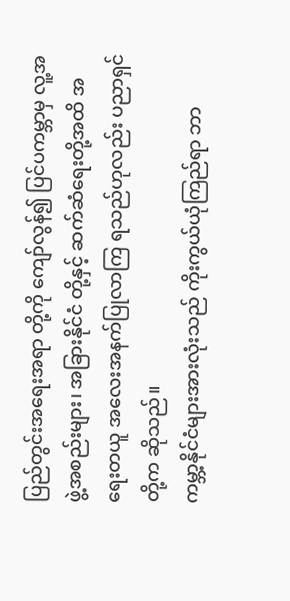ပြည်တွင်းအရေးအရာ တို့ကို ကျော်လွန်၍ ပြင်ပကမ္ဘာမှ လူ့အဖွဲ့အစည်းများ၊ အခြားနိုင်ငံ တို့နှင့် ဆက်ဆံရေးတို့အထိ အရေးတယူ အလေးအနက်ပြုလာကြ ရသည်ဟုလည်း ပညာရှင်တို့က ဆိုသည်။
ကမ္ဘာ့နိုင်ငံများအားလုံးသည် ကိုးကွယ်ယုံကြည်ရာ ဘာ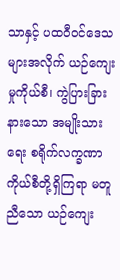သာနှင့် ပထဝီဝင်ဒေသများအလိုက် ယဉ်ကျေးမှုကိုယ်စီ၊ ကွဲပြားခြားနားသော အမျိုးသားရေး စရိုက်လက္ခဏာကိုယ်စီတို့ရှိကြရာ မတူညီသော ယဉ်ကျေး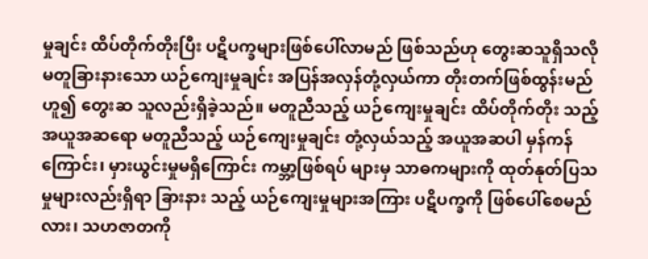မှုချင်း ထိပ်တိုက်တိုးပြီး ပဋိပက္ခများဖြစ်ပေါ်လာမည် ဖြစ်သည်ဟု တွေးဆသူရှိသလို မတူခြားနားသော ယဉ်ကျေးမှုချင်း အပြန်အလှန်တုံ့လှယ်ကာ တိုးတက်ဖြစ်ထွန်းမည်ဟူ၍ တွေးဆ သူလည်းရှိခဲ့သည်။ မတူညီသည့် ယဉ်ကျေးမှုချင်း ထိပ်တိုက်တိုး သည့် အယူအဆရော မတူညီသည့် ယဉ်ကျေးမှုချင်း တုံ့လှယ်သည့် အယူအဆပါ မှန်ကန်ကြောင်း၊ မှားယွင်းမှုမရှိကြောင်း ကမ္ဘာ့ဖြစ်ရပ် များမှ သာဓကများကို ထုတ်နုတ်ပြသမှုများလည်းရှိရာ ခြားနား သည့် ယဉ်ကျေးမှုများအကြား ပဋိပက္ခကို ဖြစ်ပေါ်စေမည်လား၊ သဟဇာတကို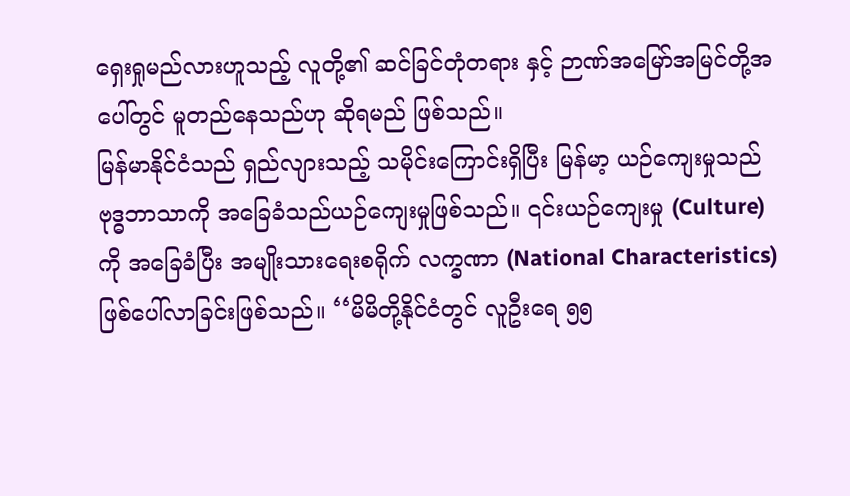ရှေးရှုမည်လားဟူသည့် လူတို့၏ ဆင်ခြင်တုံတရား နှင့် ဉာဏ်အမြော်အမြင်တို့အပေါ်တွင် မူတည်နေသည်ဟု ဆိုရမည် ဖြစ်သည်။
မြန်မာနိုင်ငံသည် ရှည်လျားသည့် သမိုင်းကြောင်းရှိပြီး မြန်မာ့ ယဉ်ကျေးမှုသည် ဗုဒ္ဓဘာသာကို အခြေခံသည်ယဉ်ကျေးမှုဖြစ်သည်။ ၎င်းယဉ်ကျေးမှု (Culture) ကို အခြေခံပြီး အမျိုးသားရေးစရိုက် လက္ခဏာ (National Characteristics) ဖြစ်ပေါ်လာခြင်းဖြစ်သည်။ ‘‘မိမိတို့နိုင်ငံတွင် လူဦးရေ ၅၅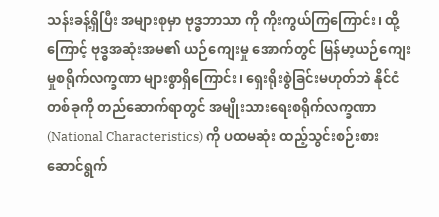သန်းခန့်ရှိပြီး အများစုမှာ ဗုဒ္ဓဘာသာ ကို ကိုးကွယ်ကြကြောင်း၊ ထို့ကြောင့် ဗုဒ္ဓအဆုံးအမ၏ ယဉ်ကျေးမှု အောက်တွင် မြန်မာ့ယဉ်ကျေးမှုစရိုက်လက္ခဏာ များစွာရှိကြောင်း၊ ရှေးရိုးစွဲခြင်းမဟုတ်ဘဲ နိုင်ငံတစ်ခုကို တည်ဆောက်ရာတွင် အမျိုးသားရေးစရိုက်လက္ခဏာ (National Characteristics) ကို ပထမဆုံး ထည့်သွင်းစဉ်းစားဆောင်ရွက်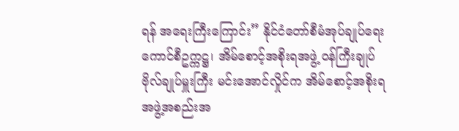ရန် အရေးကြီးကြောင်း” နိုင်ငံတော်စီမံအုပ်ချုပ်ရေးကောင်စီဥက္ကဋ္ဌ၊ အိမ်စောင့်အစိုးရအဖွဲ့ ဝန်ကြီးချုပ် ဗိုလ်ချုပ်မှူးကြီး မင်းအောင်လှိုင်က အိမ်စောင့်အစိုးရ အဖွဲ့အစည်းအ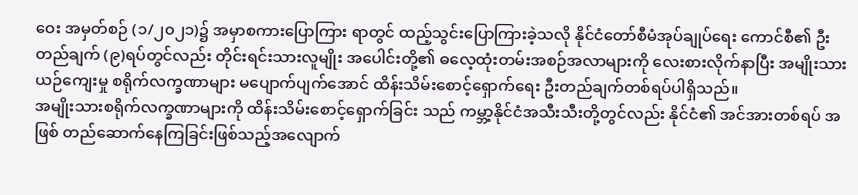ဝေး အမှတ်စဉ် (၁/၂၀၂၁)၌ အမှာစကားပြောကြား ရာတွင် ထည့်သွင်းပြောကြားခဲ့သလို နိုင်ငံတော်စီမံအုပ်ချုပ်ရေး ကောင်စီ၏ ဦးတည်ချက် (၉)ရပ်တွင်လည်း တိုင်းရင်းသားလူမျိုး အပေါင်းတို့၏ ဓလေ့ထုံးတမ်းအစဉ်အလာများကို လေးစားလိုက်နာပြီး အမျိုးသားယဉ်ကျေးမှု စရိုက်လက္ခဏာများ မပျောက်ပျက်အောင် ထိန်းသိမ်းစောင့်ရှောက်ရေး ဦးတည်ချက်တစ်ရပ်ပါရှိသည်။
အမျိုးသားစရိုက်လက္ခဏာများကို ထိန်းသိမ်းစောင့်ရှောက်ခြင်း သည် ကမ္ဘာ့နိုင်ငံအသီးသီးတို့တွင်လည်း နိုင်ငံ၏ အင်အားတစ်ရပ် အဖြစ် တည်ဆောက်နေကြခြင်းဖြစ်သည့်အလျောက်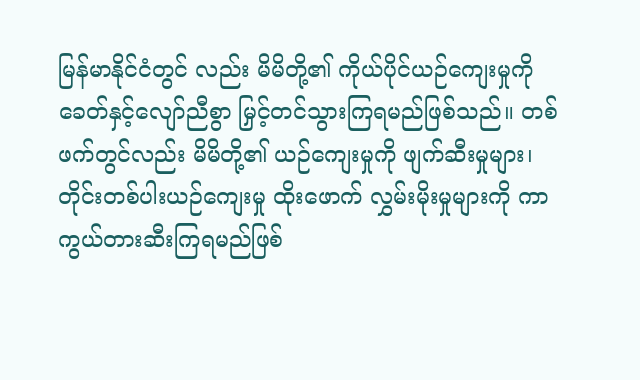မြန်မာနိုင်ငံတွင် လည်း မိမိတို့၏ ကိုယ်ပိုင်ယဉ်ကျေးမှုကို ခေတ်နှင့်လျော်ညီစွာ မြှင့်တင်သွားကြရမည်ဖြစ်သည်။ တစ်ဖက်တွင်လည်း မိမိတို့၏ ယဉ်ကျေးမှုကို ဖျက်ဆီးမှုများ၊ တိုင်းတစ်ပါးယဉ်ကျေးမှု ထိုးဖောက် လွှမ်းမိုးမှုများကို ကာကွယ်တားဆီးကြရမည်ဖြစ်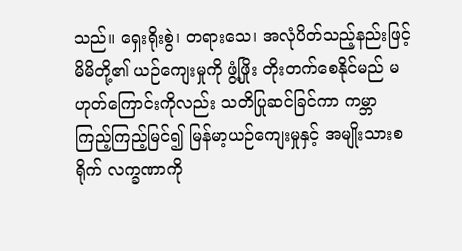သည်။ ရှေးရိုးစွဲ၊ တရားသေ၊ အလုံပိတ်သည့်နည်းဖြင့် မိမိတို့၏ ယဉ်ကျေးမှုကို ဖွံ့ဖြိုး တိုးတက်စေနိုင်မည် မဟုတ်ကြောင်းကိုလည်း သတိပြုဆင်ခြင်ကာ ကမ္ဘာကြည့်ကြည့်မြင်၍ မြန်မာ့ယဉ်ကျေးမှုနှင့် အမျိုးသားစရိုက် လက္ခဏာကို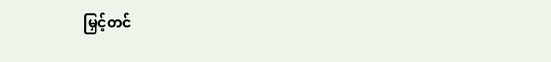မြှင့်တင်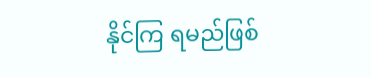နိုင်ကြ ရမည်ဖြစ်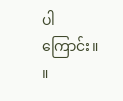ပါကြောင်း။ ။